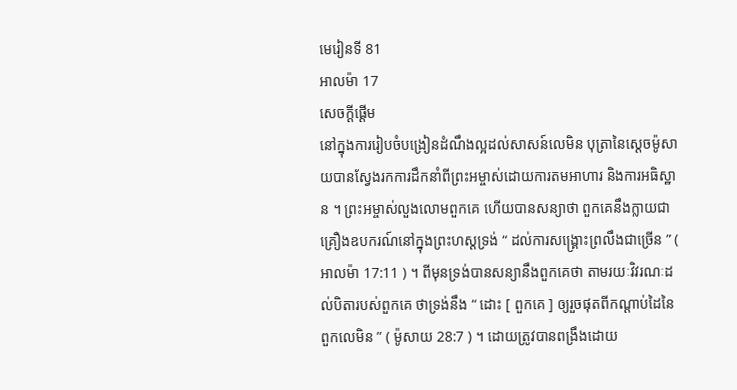មេរៀនទី 81
អាលម៉ា 17
សេចក្តីផ្ដើម
នៅក្នុងការរៀបចំបង្រៀនដំណឹងល្អដល់សាសន៍លេមិន បុត្រានៃស្ដេចម៉ូសាយបានស្វែងរកការដឹកនាំពីព្រះអម្ចាស់ដោយការតមអាហារ និងការអធិស្ឋាន ។ ព្រះអម្ចាស់លួងលោមពួកគេ ហើយបានសន្យាថា ពួកគេនឹងក្លាយជាគ្រឿងឧបករណ៍នៅក្នុងព្រះហស្ដទ្រង់ “ ដល់ការសង្គ្រោះព្រលឹងជាច្រើន ” ( អាលម៉ា 17:11 ) ។ ពីមុនទ្រង់បានសន្យានឹងពួកគេថា តាមរយៈវិវរណៈដល់បិតារបស់ពួកគេ ថាទ្រង់នឹង “ ដោះ [ ពួកគេ ] ឲ្យរួចផុតពីកណ្ដាប់ដៃនៃពួកលេមិន ” ( ម៉ូសាយ 28:7 ) ។ ដោយត្រូវបានពង្រឹងដោយ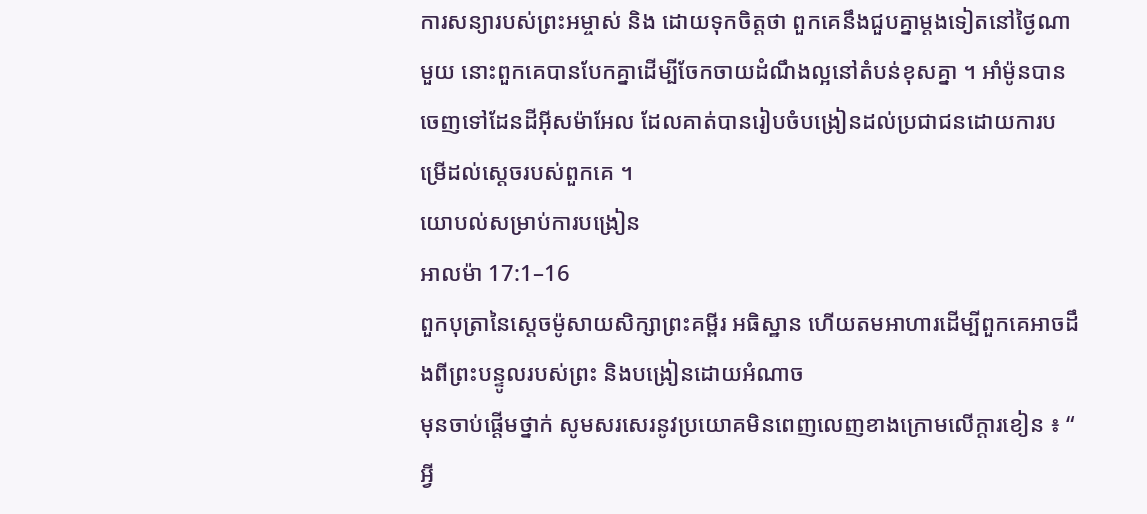ការសន្យារបស់ព្រះអម្ចាស់ និង ដោយទុកចិត្តថា ពួកគេនឹងជួបគ្នាម្ដងទៀតនៅថ្ងៃណាមួយ នោះពួកគេបានបែកគ្នាដើម្បីចែកចាយដំណឹងល្អនៅតំបន់ខុសគ្នា ។ អាំម៉ូនបានចេញទៅដែនដីអ៊ីសម៉ាអែល ដែលគាត់បានរៀបចំបង្រៀនដល់ប្រជាជនដោយការបម្រើដល់ស្ដេចរបស់ពួកគេ ។
យោបល់សម្រាប់ការបង្រៀន
អាលម៉ា 17:1–16
ពួកបុត្រានៃស្ដេចម៉ូសាយសិក្សាព្រះគម្ពីរ អធិស្ឋាន ហើយតមអាហារដើម្បីពួកគេអាចដឹងពីព្រះបន្ទូលរបស់ព្រះ និងបង្រៀនដោយអំណាច
មុនចាប់ផ្ដើមថ្នាក់ សូមសរសេរនូវប្រយោគមិនពេញលេញខាងក្រោមលើក្ដារខៀន ៖ “ អ្វី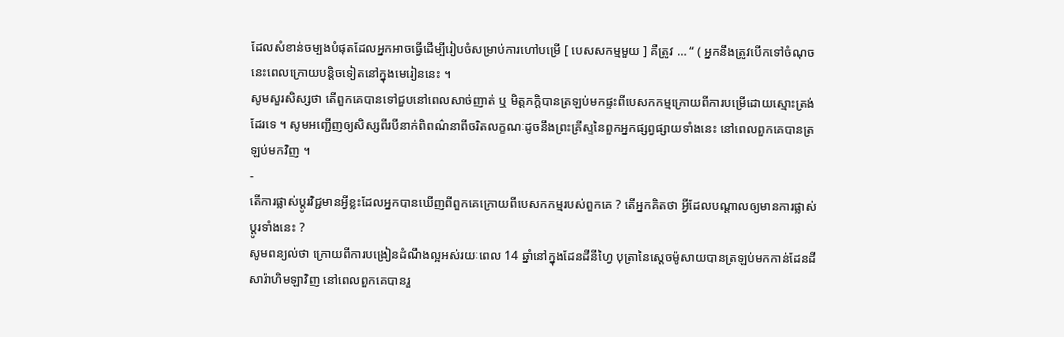ដែលសំខាន់ចម្បងបំផុតដែលអ្នកអាចធ្វើដើម្បីរៀបចំសម្រាប់ការហៅបម្រើ [ បេសសកម្មមួយ ] គឺត្រូវ … “ ( អ្នកនឹងត្រូវបើកទៅចំណុចនេះពេលក្រោយបន្ដិចទៀតនៅក្នុងមេរៀននេះ ។
សូមសួរសិស្សថា តើពួកគេបានទៅជួបនៅពេលសាច់ញាត់ ឬ មិត្តភក្ដិបានត្រឡប់មកផ្ទះពីបេសកកម្មក្រោយពីការបម្រើដោយស្មោះត្រង់ដែរទេ ។ សូមអញ្ជើញឲ្យសិស្សពីរបីនាក់ពិពណ៌នាពីចរិតលក្ខណៈដូចនឹងព្រះគ្រីស្ទនៃពួកអ្នកផ្សព្វផ្សាយទាំងនេះ នៅពេលពួកគេបានត្រឡប់មកវិញ ។
-
តើការផ្លាស់ប្ដូរវិជ្ជមានអ្វីខ្លះដែលអ្នកបានឃើញពីពួកគេក្រោយពីបេសកកម្មរបស់ពួកគេ ? តើអ្នកគិតថា អ្វីដែលបណ្ដាលឲ្យមានការផ្លាស់ប្ដូរទាំងនេះ ?
សូមពន្យល់ថា ក្រោយពីការបង្រៀនដំណឹងល្អអស់រយៈពេល 14 ឆ្នាំនៅក្នុងដែនដីនីហ្វៃ បុត្រានៃស្ដេចម៉ូសាយបានត្រឡប់មកកាន់ដែនដីសារ៉ាហិមឡាវិញ នៅពេលពួកគេបានរួ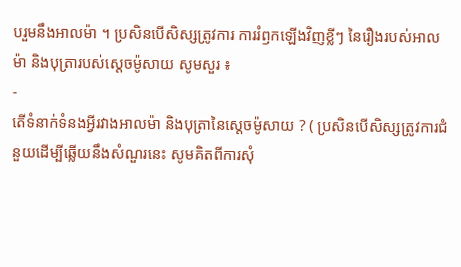បរួមនឹងអាលម៉ា ។ ប្រសិនបើសិស្សត្រូវការ ការរំឭកឡើងវិញខ្លីៗ នៃរឿងរបស់អាលម៉ា និងបុត្រារបស់ស្ដេចម៉ូសាយ សូមសួរ ៖
-
តើទំនាក់ទំនងអ្វីរវាងអាលម៉ា និងបុត្រានៃស្ដេចម៉ូសាយ ? ( ប្រសិនបើសិស្សត្រូវការជំនួយដើម្បីឆ្លើយនឹងសំណួរនេះ សូមគិតពីការសុំ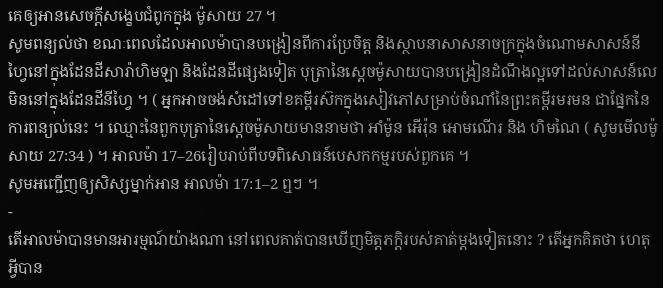គេឲ្យអានសេចក្ដីសង្ខេបជំពូកក្នុង ម៉ូសាយ 27 ។
សូមពន្យល់ថា ខណៈពេលដែលអាលម៉ាបានបង្រៀនពីការប្រែចិត្ត និងស្ថាបនាសាសនាចក្រក្នុងចំណោមសាសន៍នីហ្វៃនៅក្នុងដែនដីសារ៉ាហិមឡា និងដែនដីផ្សេងទៀត បុត្រានៃស្ដេចម៉ូសាយបានបង្រៀនដំណឹងល្អទៅដល់សាសន៍លេមិននៅក្នុងដែនដីនីហ្វៃ ។ ( អ្នកអាចចង់សំដៅទៅខគម្ពីរស៊កក្នុងសៀវភៅសម្រាប់ចំណាំនៃព្រះគម្ពីរមរមន ជាផ្នែកនៃការពន្យល់នេះ ។ ឈ្មោះនៃពួកបុត្រានៃស្ដេចម៉ូសាយមាននាមថា អាំម៉ូន អើរ៉ុន អោមណើរ និង ហិមណៃ ( សូមមើលម៉ូសាយ 27:34 ) ។ អាលម៉ា 17–26រៀបរាប់ពីបទពិសោធន៍បេសកកម្មរបស់ពួកគេ ។
សូមអញ្ជើញឲ្យសិស្សម្នាក់អាន អាលម៉ា 17:1–2 ឮៗ ។
-
តើអាលម៉ាបានមានអារម្មណ៍យ៉ាងណា នៅពេលគាត់បានឃើញមិត្តភក្ដិរបស់គាត់ម្ដងទៀតនោះ ? តើអ្នកគិតថា ហេតុអ្វីបាន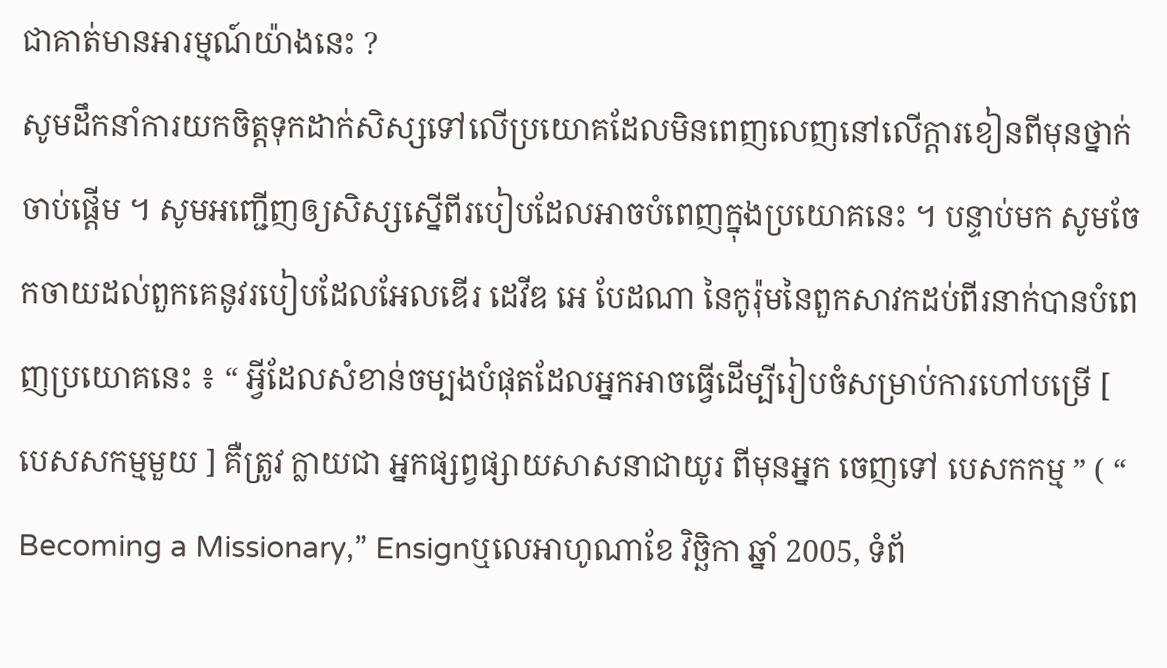ជាគាត់មានអារម្មណ៍យ៉ាងនេះ ?
សូមដឹកនាំការយកចិត្តទុកដាក់សិស្សទៅលើប្រយោគដែលមិនពេញលេញនៅលើក្ដារខៀនពីមុនថ្នាក់ចាប់ផ្ដើម ។ សូមអញ្ជើញឲ្យសិស្សស្នើពីរបៀបដែលអាចបំពេញក្នុងប្រយោគនេះ ។ បន្ទាប់មក សូមចែកចាយដល់ពួកគេនូវរបៀបដែលអែលឌើរ ដេវីឌ អេ បែដណា នៃកូរ៉ុមនៃពួកសាវកដប់ពីរនាក់បានបំពេញប្រយោគនេះ ៖ “ អ្វីដែលសំខាន់ចម្បងបំផុតដែលអ្នកអាចធ្វើដើម្បីរៀបចំសម្រាប់ការហៅបម្រើ [ បេសសកម្មមួយ ] គឺត្រូវ ក្លាយជា អ្នកផ្សព្វផ្សាយសាសនាជាយូរ ពីមុនអ្នក ចេញទៅ បេសកកម្ម ” ( “ Becoming a Missionary,” Ensignឬលេអាហូណាខែ វិច្ឆិកា ឆ្នាំ 2005, ទំព័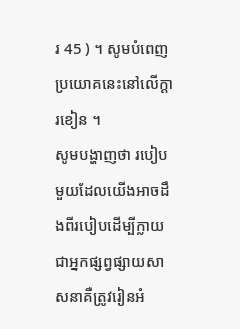រ 45 ) ។ សូមបំពេញប្រយោគនេះនៅលើក្ដារខៀន ។
សូមបង្ហាញថា របៀបមួយដែលយើងអាចដឹងពីរបៀបដើម្បីក្លាយជាអ្នកផ្សព្វផ្សាយសាសនាគឺត្រូវរៀនអំ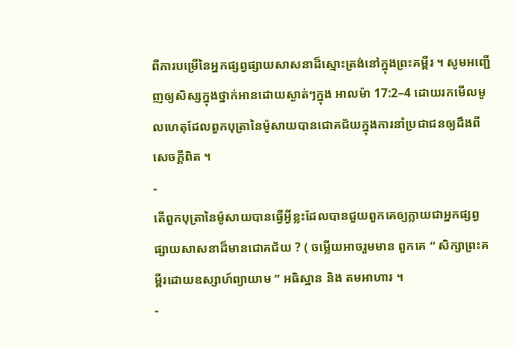ពីការបម្រើនៃអ្នកផ្សព្វផ្សាយសាសនាដ៏ស្មោះត្រង់នៅក្នុងព្រះគម្ពីរ ។ សូមអញ្ជើញឲ្យសិស្សក្នុងថ្នាក់អានដោយស្ងាត់ៗក្នុង អាលម៉ា 17:2–4 ដោយរកមើលមូលហេតុដែលពួកបុត្រានៃម៉ូសាយបានជោគជ័យក្នុងការនាំប្រជាជនឲ្យដឹងពីសេចក្ដីពិត ។
-
តើពួកបុត្រានៃម៉ូសាយបានធ្វើអ្វីខ្លះដែលបានជួយពួកគេឲ្យក្លាយជាអ្នកផ្សព្វផ្សាយសាសនាដ៏មានជោគជ័យ ? ( ចម្លើយអាចរួមមាន ពួកគេ “ សិក្សាព្រះគម្ពីរដោយឧស្សាហ៍ព្យាយាម ” អធិស្ឋាន និង តមអាហារ ។
-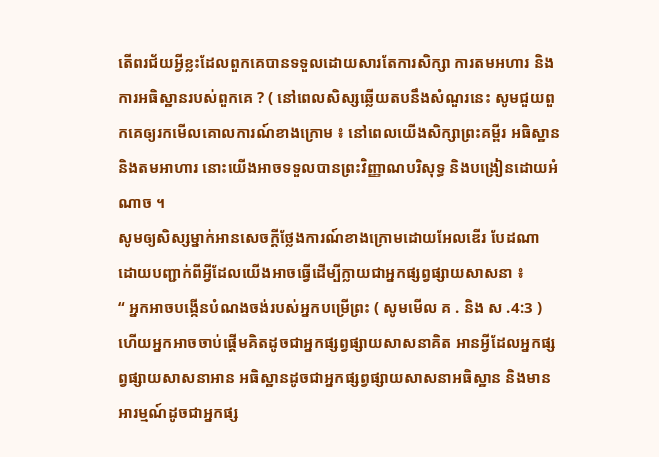តើពរជ័យអ្វីខ្លះដែលពួកគេបានទទួលដោយសារតែការសិក្សា ការតមអហារ និង ការអធិស្ឋានរបស់ពួកគេ ? ( នៅពេលសិស្សឆ្លើយតបនឹងសំណួរនេះ សូមជួយពួកគេឲ្យរកមើលគោលការណ៍ខាងក្រោម ៖ នៅពេលយើងសិក្សាព្រះគម្ពីរ អធិស្ឋាន និងតមអាហារ នោះយើងអាចទទួលបានព្រះវិញ្ញាណបរិសុទ្ធ និងបង្រៀនដោយអំណាច ។
សូមឲ្យសិស្សម្នាក់អានសេចក្ដីថ្លែងការណ៍ខាងក្រោមដោយអែលឌើរ បែដណា ដោយបញ្ជាក់ពីអ្វីដែលយើងអាចធ្វើដើម្បីក្លាយជាអ្នកផ្សព្វផ្សាយសាសនា ៖
“ អ្នកអាចបង្កើនបំណងចង់របស់អ្នកបម្រើព្រះ ( សូមមើល គ . និង ស .4:3 ) ហើយអ្នកអាចចាប់ផ្ដើមគិតដូចជាអ្នកផ្សព្វផ្សាយសាសនាគិត អានអ្វីដែលអ្នកផ្សព្វផ្សាយសាសនាអាន អធិស្ឋានដូចជាអ្នកផ្សព្វផ្សាយសាសនាអធិស្ឋាន និងមានអារម្មណ៍ដូចជាអ្នកផ្ស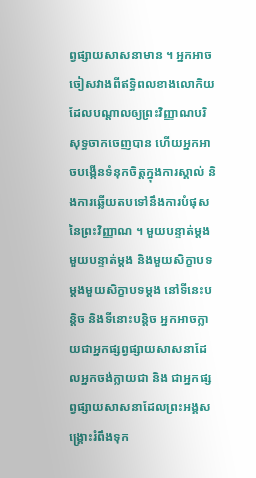ព្វផ្សាយសាសនាមាន ។ អ្នកអាចចៀសវាងពីឥទ្ធិពលខាងលោកិយដែលបណ្ដាលឲ្យព្រះវិញ្ញាណបរិសុទ្ធចាកចេញបាន ហើយអ្នកអាចបង្កើនទំនុកចិត្តក្នុងការស្គាល់ និងការឆ្លើយតបទៅនឹងការបំផុសនៃព្រះវិញ្ញាណ ។ មួយបន្ទាត់ម្ដងមួយបន្ទាត់ម្ដង និងមួយសិក្ខាបទម្ដងមួយសិក្ខាបទម្ដង នៅទីនេះបន្ដិច និងទីនោះបន្ដិច អ្នកអាចក្លាយជាអ្នកផ្សព្វផ្សាយសាសនាដែលអ្នកចង់ក្លាយជា និង ជាអ្នកផ្សព្វផ្សាយសាសនាដែលព្រះអង្គសង្គ្រោះរំពឹងទុក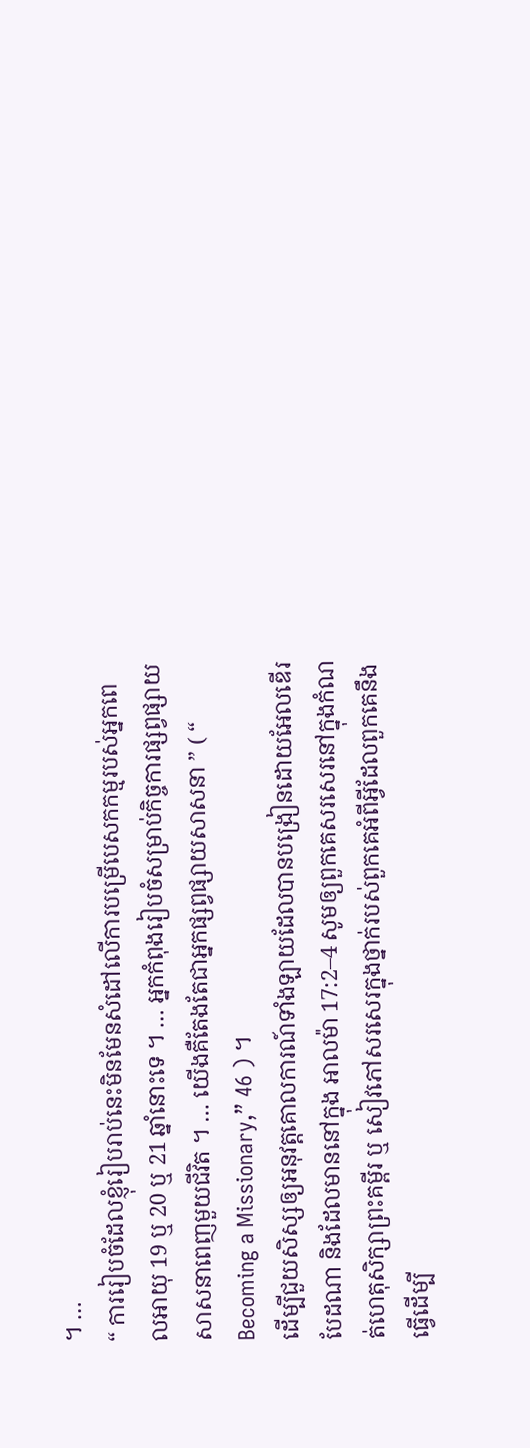។ …
“ ការរៀបចំដែលខ្ញុំរៀបរាប់នេះមិនមែនសំដៅលើការបម្រើបេសកកម្មរបស់អ្នកពេលអាយុ 19 ឬ 20 ឬ 21 ឆ្នាំនោះទេ ។ … អ្នកកំពុងរៀបចំសម្រាប់កិច្ចការផ្សព្វផ្សាយសាសនាពេញមួយជីវិត ។ … យើងគឺតែងតែជាអ្នកផ្សព្វផ្សាយសាសនា ” ( “ Becoming a Missionary,” 46 ) ។
ដើម្បីជួយសិស្សឲ្យអនុវត្តគោលការណ៍ទាំងឡាយដែលបានបង្រៀនដោយអែលឌើរ បែដណា និងដែលមាននៅក្នុង អាលម៉ា 17:2–4 សូមឲ្យពួកគេសរសេរនៅក្នុងកំណត់ហេតុសិក្សាព្រះគម្ពីរ ឬ សៀវភៅសរសេរក្នុងថ្នាក់របស់ពួកគេអំពីអ្វីដែលពួកគេនឹងធ្វើដើម្បី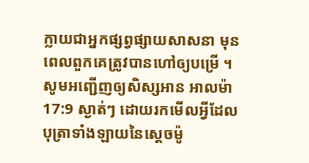ក្លាយជាអ្នកផ្សព្វផ្សាយសាសនា មុនពេលពួកគេត្រូវបានហៅឲ្យបម្រើ ។
សូមអញ្ជើញឲ្យសិស្សអាន អាលម៉ា 17:9 ស្ងាត់ៗ ដោយរកមើលអ្វីដែលបុត្រាទាំងឡាយនៃស្ដេចម៉ូ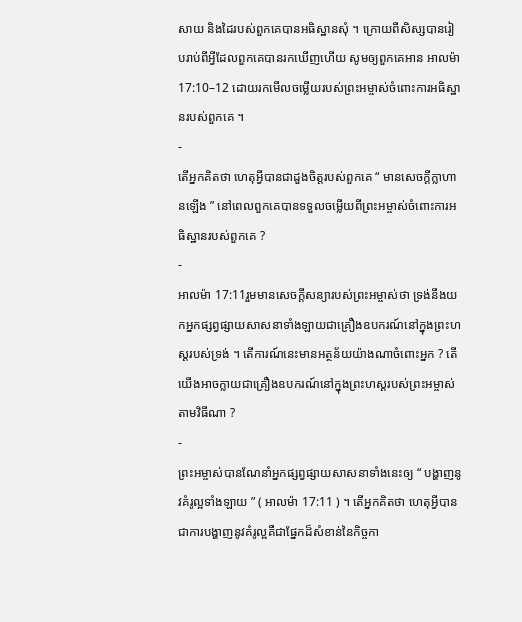សាយ និងដៃរបស់ពួកគេបានអធិស្ឋានសុំ ។ ក្រោយពីសិស្សបានរៀបរាប់ពីអ្វីដែលពួកគេបានរកឃើញហើយ សូមឲ្យពួកគេអាន អាលម៉ា 17:10–12 ដោយរកមើលចម្លើយរបស់ព្រះអម្ចាស់ចំពោះការអធិស្ឋានរបស់ពួកគេ ។
-
តើអ្នកគិតថា ហេតុអ្វីបានជាដួងចិត្តរបស់ពួកគេ “ មានសេចក្ដីក្លាហានឡើង ” នៅពេលពួកគេបានទទួលចម្លើយពីព្រះអម្ចាស់ចំពោះការអធិស្ឋានរបស់ពួកគេ ?
-
អាលម៉ា 17:11រួមមានសេចក្ដីសន្យារបស់ព្រះអម្ចាស់ថា ទ្រង់នឹងយកអ្នកផ្សព្វផ្សាយសាសនាទាំងឡាយជាគ្រឿងឧបករណ៍នៅក្នុងព្រះហស្ដរបស់ទ្រង់ ។ តើការណ៍នេះមានអត្ថន័យយ៉ាងណាចំពោះអ្នក ? តើយើងអាចក្លាយជាគ្រឿងឧបករណ៍នៅក្នុងព្រះហស្ដរបស់ព្រះអម្ចាស់តាមវិធីណា ?
-
ព្រះអម្ចាស់បានណែនាំអ្នកផ្សព្វផ្សាយសាសនាទាំងនេះឲ្យ “ បង្ហាញនូវគំរូល្អទាំងឡាយ ” ( អាលម៉ា 17:11 ) ។ តើអ្នកគិតថា ហេតុអ្វីបានជាការបង្ហាញនូវគំរូល្អគឺជាផ្នែកដ៏សំខាន់នៃកិច្ចកា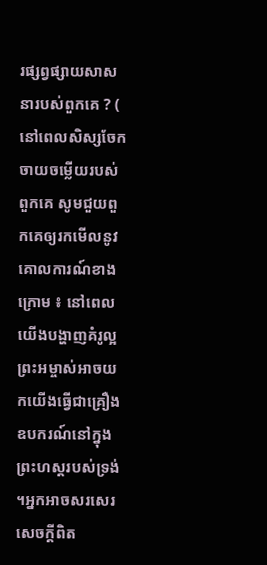រផ្សព្វផ្សាយសាសនារបស់ពួកគេ ? ( នៅពេលសិស្សចែកចាយចម្លើយរបស់ពួកគេ សូមជួយពួកគេឲ្យរកមើលនូវគោលការណ៍ខាងក្រោម ៖ នៅពេលយើងបង្ហាញគំរូល្អ ព្រះអម្ចាស់អាចយកយើងធ្វើជាគ្រឿងឧបករណ៍នៅក្នុងព្រះហស្ដរបស់ទ្រង់ ។អ្នកអាចសរសេរសេចក្ដីពិត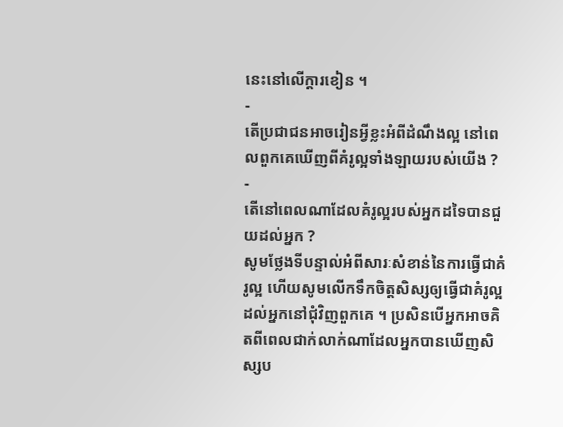នេះនៅលើក្ដារខៀន ។
-
តើប្រជាជនអាចរៀនអ្វីខ្លះអំពីដំណឹងល្អ នៅពេលពួកគេឃើញពីគំរូល្អទាំងឡាយរបស់យើង ?
-
តើនៅពេលណាដែលគំរូល្អរបស់អ្នកដទៃបានជួយដល់អ្នក ?
សូមថ្លែងទីបន្ទាល់អំពីសារៈសំខាន់នៃការធ្វើជាគំរូល្អ ហើយសូមលើកទឹកចិត្តសិស្សឲ្យធ្វើជាគំរូល្អដល់អ្នកនៅជុំវិញពួកគេ ។ ប្រសិនបើអ្នកអាចគិតពីពេលជាក់លាក់ណាដែលអ្នកបានឃើញសិស្សប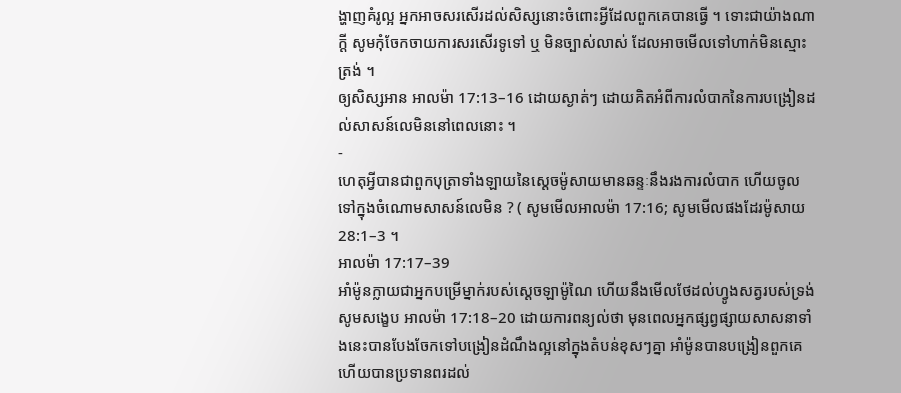ង្ហាញគំរូល្អ អ្នកអាចសរសើរដល់សិស្សនោះចំពោះអ្វីដែលពួកគេបានធ្វើ ។ ទោះជាយ៉ាងណាក្ដី សូមកុំចែកចាយការសរសើរទូទៅ ឬ មិនច្បាស់លាស់ ដែលអាចមើលទៅហាក់មិនស្មោះត្រង់ ។
ឲ្យសិស្សអាន អាលម៉ា 17:13–16 ដោយស្ងាត់ៗ ដោយគិតអំពីការលំបាកនៃការបង្រៀនដល់សាសន៍លេមិននៅពេលនោះ ។
-
ហេតុអ្វីបានជាពួកបុត្រាទាំងឡាយនៃស្ដេចម៉ូសាយមានឆន្ទៈនឹងរងការលំបាក ហើយចូលទៅក្នុងចំណោមសាសន៍លេមិន ? ( សូមមើលអាលម៉ា 17:16; សូមមើលផងដែរម៉ូសាយ 28:1–3 ។
អាលម៉ា 17:17–39
អាំម៉ូនក្លាយជាអ្នកបម្រើម្នាក់របស់ស្ដេចឡាម៉ូណៃ ហើយនឹងមើលថែដល់ហ្វូងសត្វរបស់ទ្រង់
សូមសង្ខេប អាលម៉ា 17:18–20 ដោយការពន្យល់ថា មុនពេលអ្នកផ្សព្វផ្សាយសាសនាទាំងនេះបានបែងចែកទៅបង្រៀនដំណឹងល្អនៅក្នុងតំបន់ខុសៗគ្នា អាំម៉ូនបានបង្រៀនពួកគេ ហើយបានប្រទានពរដល់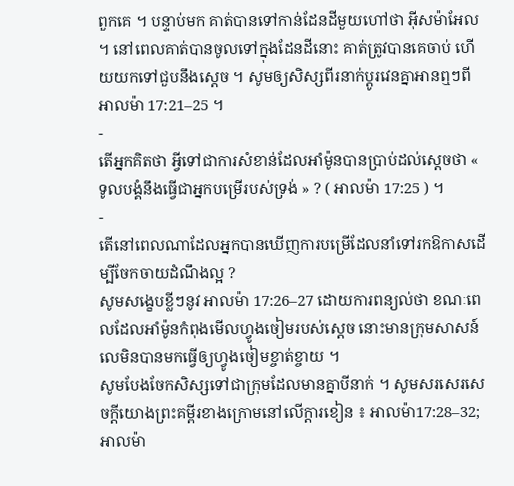ពួកគេ ។ បន្ទាប់មក គាត់បានទៅកាន់ដែនដីមួយហៅថា អ៊ីសម៉ាអែល ។ នៅពេលគាត់បានចូលទៅក្នុងដែនដីនោះ គាត់ត្រូវបានគេចាប់ ហើយយកទៅជួបនឹងស្ដេច ។ សូមឲ្យសិស្សពីរនាក់ប្ដូរវេនគ្នាអានឮៗពី អាលម៉ា 17:21–25 ។
-
តើអ្នកគិតថា អ្វីទៅជាការសំខាន់ដែលអាំម៉ូនបានប្រាប់ដល់ស្ដេចថា « ទូលបង្គំនឹងធ្វើជាអ្នកបម្រើរបស់ទ្រង់ » ? ( អាលម៉ា 17:25 ) ។
-
តើនៅពេលណាដែលអ្នកបានឃើញការបម្រើដែលនាំទៅរកឱកាសដើម្បីចែកចាយដំណឹងល្អ ?
សូមសង្ខេបខ្លីៗនូវ អាលម៉ា 17:26–27 ដោយការពន្យល់ថា ខណៈពេលដែលអាំម៉ូនកំពុងមើលហ្វូងចៀមរបស់ស្ដេច នោះមានក្រុមសាសន៍លេមិនបានមកធ្វើឲ្យហ្វូងចៀមខ្ចាត់ខ្ចាយ ។
សូមបែងចែកសិស្សទៅជាក្រុមដែលមានគ្នាបីនាក់ ។ សូមសរសេរសេចក្ដីយោងព្រះគម្ពីរខាងក្រោមនៅលើក្ដារខៀន ៖ អាលម៉ា17:28–32; អាលម៉ា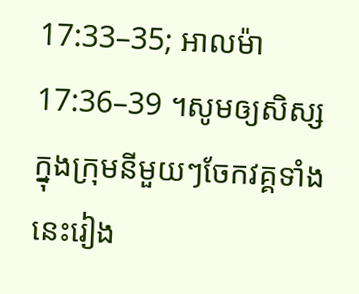17:33–35; អាលម៉ា 17:36–39 ។សូមឲ្យសិស្សក្នុងក្រុមនីមួយៗចែកវគ្គទាំងនេះរៀង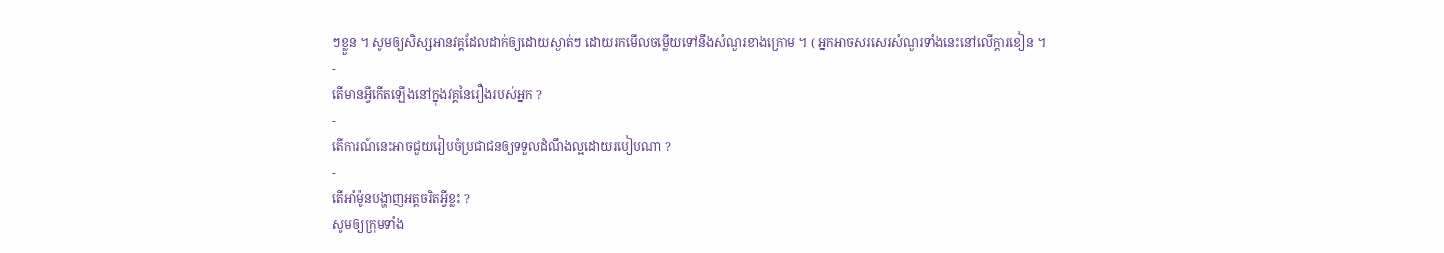ៗខ្លួន ។ សូមឲ្យសិស្សអានវគ្គដែលដាក់ឲ្យដោយស្ងាត់ៗ ដោយរកមើលចម្លើយទៅនឹងសំណួរខាងក្រោម ។ ( អ្នកអាចសរសេរសំណួរទាំងនេះនៅលើក្ដារខៀន ។
-
តើមានអ្វីកើតឡើងនៅក្នុងវគ្គនៃរឿងរបស់អ្នក ?
-
តើការណ៍នេះអាចជួយរៀបចំប្រជាជនឲ្យទទួលដំណឹងល្អដោយរបៀបណា ?
-
តើអាំម៉ូនបង្ហាញអត្តចរិតអ្វីខ្លះ ?
សូមឲ្យក្រុមទាំង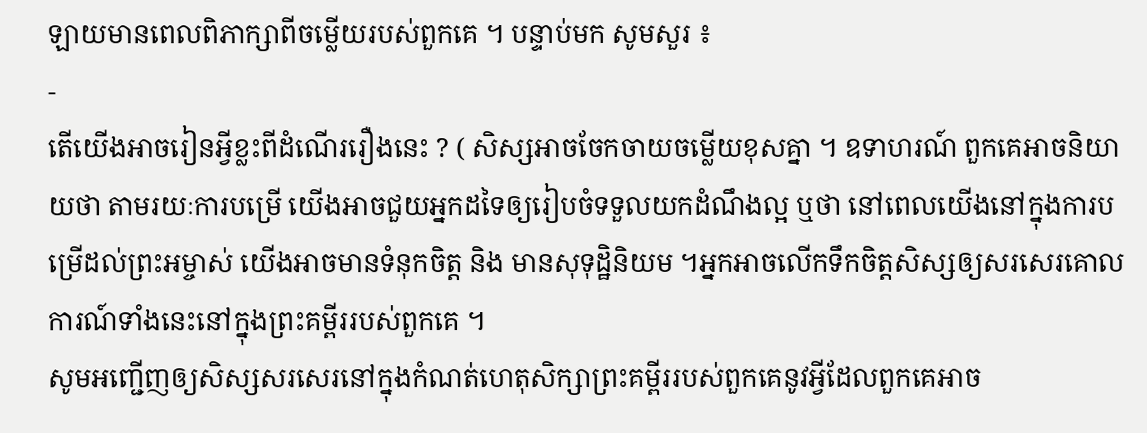ឡាយមានពេលពិភាក្សាពីចម្លើយរបស់ពួកគេ ។ បន្ទាប់មក សូមសួរ ៖
-
តើយើងអាចរៀនអ្វីខ្លះពីដំណើររឿងនេះ ? ( សិស្សអាចចែកចាយចម្លើយខុសគ្នា ។ ឧទាហរណ៍ ពួកគេអាចនិយាយថា តាមរយៈការបម្រើ យើងអាចជួយអ្នកដទៃឲ្យរៀបចំទទួលយកដំណឹងល្អ ឬថា នៅពេលយើងនៅក្នុងការបម្រើដល់ព្រះអម្ចាស់ យើងអាចមានទំនុកចិត្ត និង មានសុទុដ្ឋិនិយម ។អ្នកអាចលើកទឹកចិត្តសិស្សឲ្យសរសេរគោលការណ៍ទាំងនេះនៅក្នុងព្រះគម្ពីររបស់ពួកគេ ។
សូមអញ្ជើញឲ្យសិស្សសរសេរនៅក្នុងកំណត់ហេតុសិក្សាព្រះគម្ពីររបស់ពួកគេនូវអ្វីដែលពួកគេអាច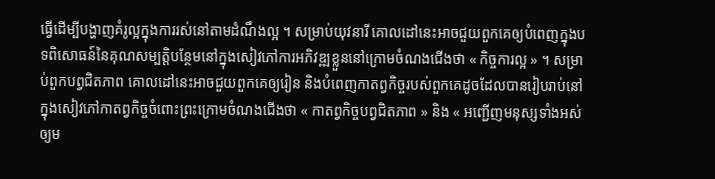ធ្វើដើម្បីបង្ហាញគំរូល្អក្នុងការរស់នៅតាមដំណឹងល្អ ។ សម្រាប់យុវនារី គោលដៅនេះអាចជួយពួកគេឲ្យបំពេញក្នុងបទពិសោធន៍នៃគុណសម្បត្តិបន្ថែមនៅក្នុងសៀវភៅការអភិវឌ្ឍខ្លួននៅក្រោមចំណងជើងថា « កិច្ចការល្អ » ។ សម្រាប់ពួកបព្វជិតភាព គោលដៅនេះអាចជួយពួកគេឲ្យរៀន និងបំពេញកាតព្វកិច្ចរបស់ពួកគេដូចដែលបានរៀបរាប់នៅក្នុងសៀវភៅកាតព្វកិច្ចចំពោះព្រះក្រោមចំណងជើងថា « កាតព្វកិច្ចបព្វជិតភាព » និង « អញ្ជើញមនុស្សទាំងអស់ឲ្យម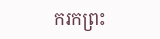ករកព្រះ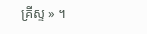គ្រីស្ទ » ។